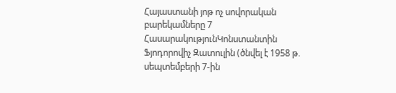Հայաստանի յոթ ոչ սովորական բարեկամները 7
ՀասարակությունԿոնստանտին Ֆյոդորովիչ Զատուլին (ծնվել է 1958 թ. սեպտեմբերի 7-ին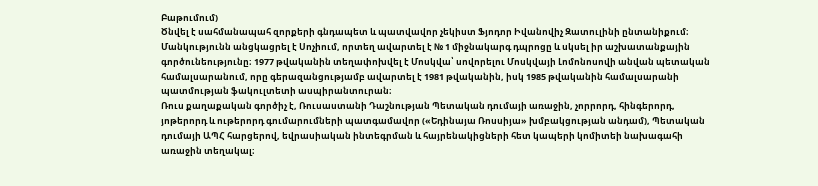Բաթումում)
Ծնվել է սահմանապահ զորքերի գնդապետ և պատվավոր չեկիստ Ֆյոդոր Իվանովիչ Զատուլինի ընտանիքում։ Մանկությունն անցկացրել է Սոչիում, որտեղ ավարտել է № 1 միջնակարգ դպրոցը և սկսել իր աշխատանքային գործունեությունը։ 1977 թվականին տեղափոխվել է Մոսկվա՝ սովորելու Մոսկվայի Լոմոնոսովի անվան պետական համալսարանում, որը գերազանցությամբ ավարտել է 1981 թվականին, իսկ 1985 թվականին համալսարանի պատմության ֆակուլտետի ասպիրանտուրան։
Ռուս քաղաքական գործիչ է, Ռուսաստանի Դաշնության Պետական դումայի առաջին, չորրորդ, հինգերորդ, յոթերորդ և ութերորդ գումարումների պատգամավոր («Եդինայա Ռոսսիյա» խմբակցության անդամ), Պետական դումայի ԱՊՀ հարցերով, եվրասիական ինտեգրման և հայրենակիցների հետ կապերի կոմիտեի նախագահի առաջին տեղակալ։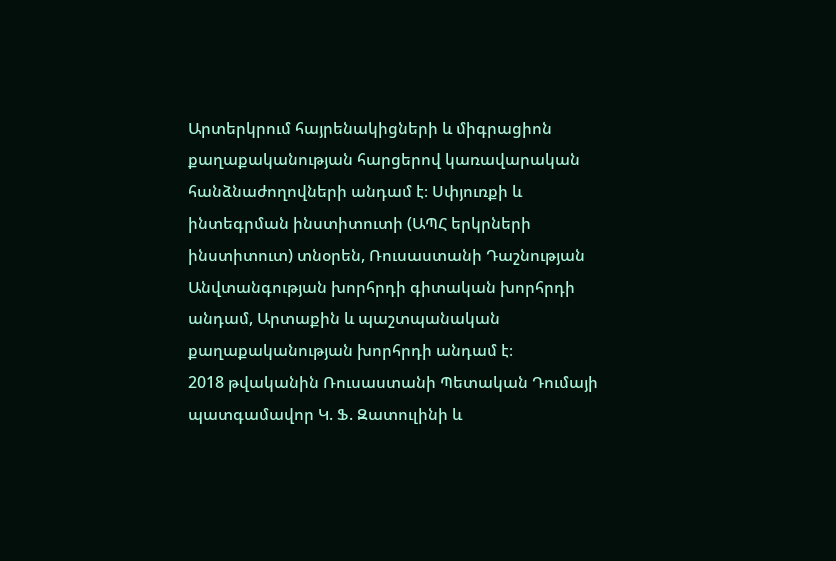Արտերկրում հայրենակիցների և միգրացիոն քաղաքականության հարցերով կառավարական հանձնաժողովների անդամ է։ Սփյուռքի և ինտեգրման ինստիտուտի (ԱՊՀ երկրների ինստիտուտ) տնօրեն, Ռուսաստանի Դաշնության Անվտանգության խորհրդի գիտական խորհրդի անդամ, Արտաքին և պաշտպանական քաղաքականության խորհրդի անդամ է։
2018 թվականին Ռուսաստանի Պետական Դումայի պատգամավոր Կ. Ֆ. Զատուլինի և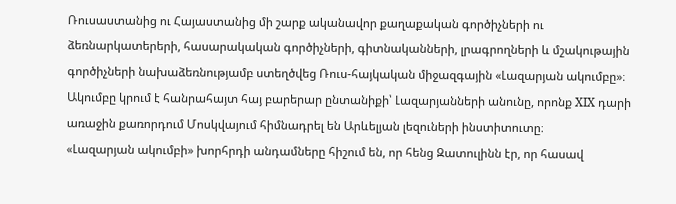Ռուսաստանից ու Հայաստանից մի շարք ականավոր քաղաքական գործիչների ու ձեռնարկատերերի, հասարակական գործիչների, գիտնականների, լրագրողների և մշակութային գործիչների նախաձեռնությամբ ստեղծվեց Ռուս-հայկական միջազգային «Լազարյան ակումբը»։ Ակումբը կրում է հանրահայտ հայ բարերար ընտանիքի՝ Լազարյանների անունը, որոնք XIX դարի առաջին քառորդում Մոսկվայում հիմնադրել են Արևելյան լեզուների ինստիտուտը։
«Լազարյան ակումբի» խորհրդի անդամները հիշում են, որ հենց Զատուլինն էր, որ հասավ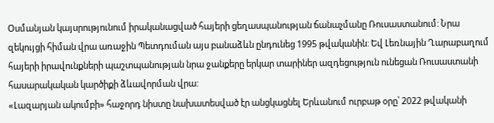Օսմանյան կայսրությունում իրականացված հայերի ցեղասպանության ճանաչմանը Ռուսաստանում: Նրա զեկույցի հիման վրա առաջին Պետդուման այս բանաձևն ընդունեց 1995 թվականին: Եվ Լեռնային Ղարաբաղում հայերի իրավունքների պաշտպանության նրա ջանքերը երկար տարիներ ազդեցություն ունեցան Ռուսաստանի հասարակական կարծիքի ձևավորման վրա:
«Լազարյան ակումբի» հաջորդ նիստը նախատեսված էր անցկացնել Երևանում ուրբաթ օրը՝ 2022 թվականի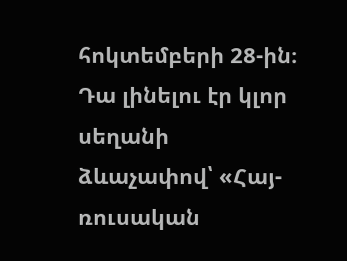հոկտեմբերի 28-ին։ Դա լինելու էր կլոր սեղանի ձևաչափով՝ «Հայ-ռուսական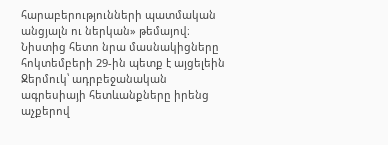հարաբերությունների պատմական անցյալն ու ներկան» թեմայով։ Նիստից հետո նրա մասնակիցները հոկտեմբերի 29-ին պետք է այցելեին Ջերմուկ՝ ադրբեջանական ագրեսիայի հետևանքները իրենց աչքերով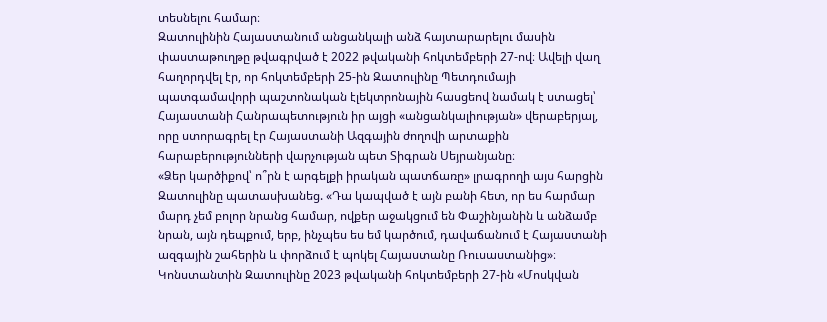տեսնելու համար։
Զատուլինին Հայաստանում անցանկալի անձ հայտարարելու մասին փաստաթուղթը թվագրված է 2022 թվականի հոկտեմբերի 27-ով։ Ավելի վաղ հաղորդվել էր, որ հոկտեմբերի 25-ին Զատուլինը Պետդումայի պատգամավորի պաշտոնական էլեկտրոնային հասցեով նամակ է ստացել՝ Հայաստանի Հանրապետություն իր այցի «անցանկալիության» վերաբերյալ, որը ստորագրել էր Հայաստանի Ազգային ժողովի արտաքին հարաբերությունների վարչության պետ Տիգրան Սեյրանյանը։
«Ձեր կարծիքով՝ ո՞րն է արգելքի իրական պատճառը» լրագրողի այս հարցին Զատուլինը պատասխանեց. «Դա կապված է այն բանի հետ, որ ես հարմար մարդ չեմ բոլոր նրանց համար, ովքեր աջակցում են Փաշինյանին և անձամբ նրան, այն դեպքում, երբ, ինչպես ես եմ կարծում, դավաճանում է Հայաստանի ազգային շահերին և փորձում է պոկել Հայաստանը Ռուսաստանից»։
Կոնստանտին Զատուլինը 2023 թվականի հոկտեմբերի 27-ին «Մոսկվան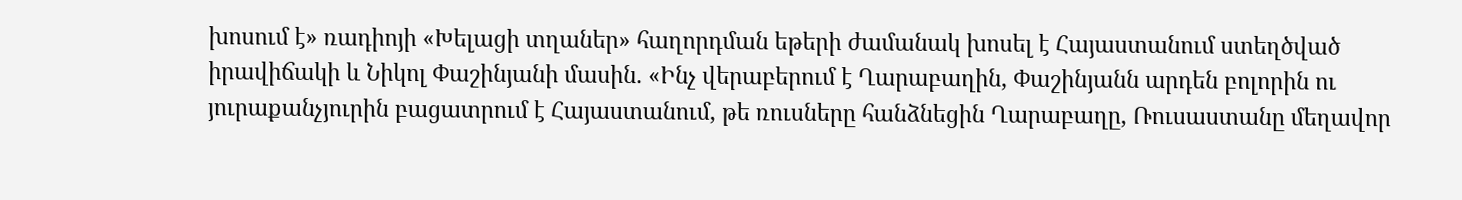խոսում է» ռադիոյի «Խելացի տղաներ» հաղորդման եթերի ժամանակ խոսել է Հայաստանում ստեղծված իրավիճակի և Նիկոլ Փաշինյանի մասին. «Ինչ վերաբերում է Ղարաբաղին, Փաշինյանն արդեն բոլորին ու յուրաքանչյուրին բացատրում է Հայաստանում, թե ռուսները հանձնեցին Ղարաբաղը, Ռուսաստանը մեղավոր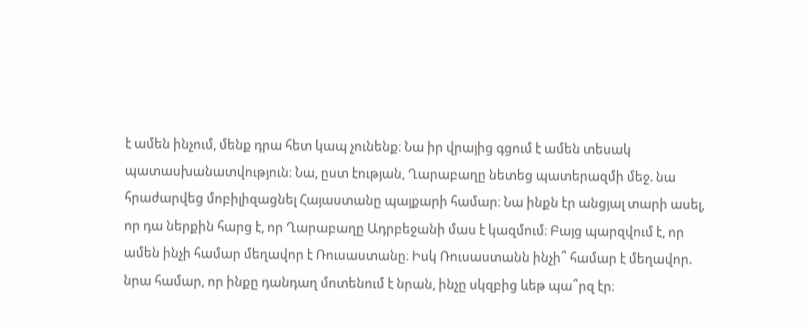է ամեն ինչում, մենք դրա հետ կապ չունենք։ Նա իր վրայից գցում է ամեն տեսակ պատասխանատվություն։ Նա, ըստ էության, Ղարաբաղը նետեց պատերազմի մեջ. նա հրաժարվեց մոբիլիզացնել Հայաստանը պայքարի համար։ Նա ինքն էր անցյալ տարի ասել, որ դա ներքին հարց է, որ Ղարաբաղը Ադրբեջանի մաս է կազմում։ Բայց պարզվում է, որ ամեն ինչի համար մեղավոր է Ռուսաստանը։ Իսկ Ռուսաստանն ինչի՞ համար է մեղավոր. նրա համար, որ ինքը դանդաղ մոտենում է նրան, ինչը սկզբից ևեթ պա՞րզ էր։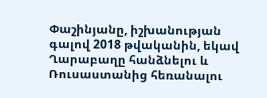Փաշինյանը, իշխանության գալով 2018 թվականին, եկավ Ղարաբաղը հանձնելու և Ռուսաստանից հեռանալու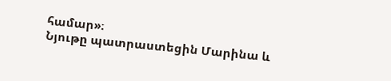համար»։
Նյութը պատրաստեցին Մարինա և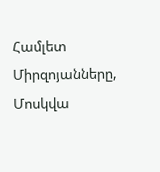Համլետ Միրզոյանները, Մոսկվա